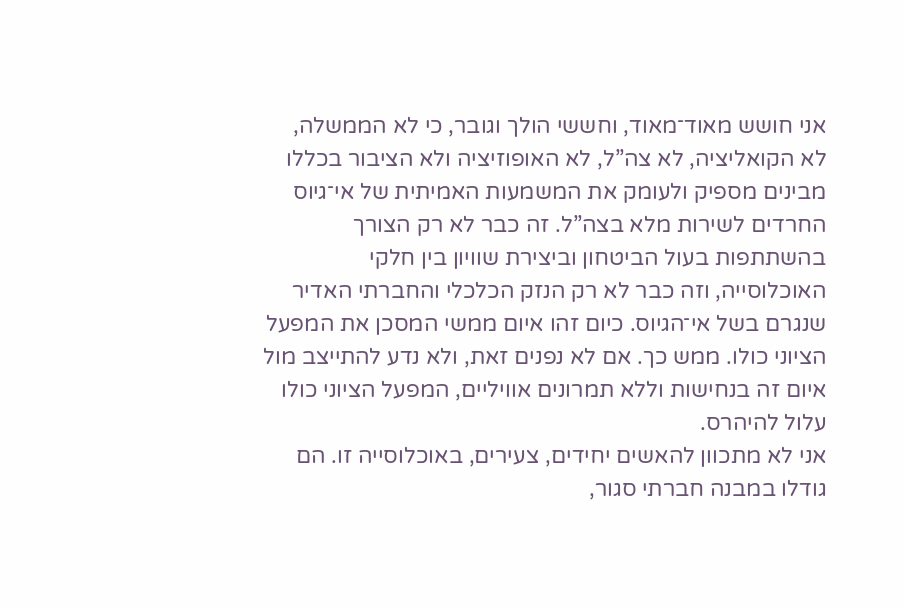אני חושש מאוד־מאוד, וחששי הולך וגובר, כי לא הממשלה, לא הקואליציה, לא צה”ל, לא האופוזיציה ולא הציבור בכללו מבינים מספיק ולעומק את המשמעות האמיתית של אי־גיוס החרדים לשירות מלא בצה”ל. זה כבר לא רק הצורך בהשתתפות בעול הביטחון וביצירת שוויון בין חלקי האוכלוסייה, וזה כבר לא רק הנזק הכלכלי והחברתי האדיר שנגרם בשל אי־הגיוס. כיום זהו איום ממשי המסכן את המפעל הציוני כולו. ממש כך. אם לא נפנים זאת, ולא נדע להתייצב מול איום זה בנחישות וללא תמרונים אוויליים, המפעל הציוני כולו עלול להיהרס.
אני לא מתכוון להאשים יחידים, צעירים, באוכלוסייה זו. הם גודלו במבנה חברתי סגור,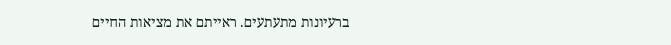ברעיונות מתעתעים. ראייתם את מציאות החיים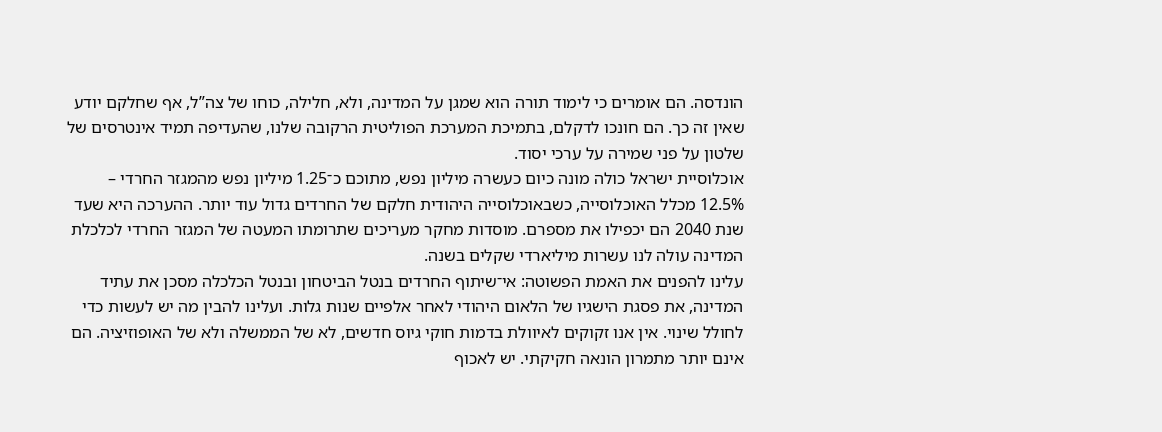הונדסה. הם אומרים כי לימוד תורה הוא שמגן על המדינה, ולא, חלילה, כוחו של צה”ל, אף שחלקם יודע שאין זה כך. הם חונכו לדקלם, בתמיכת המערכת הפוליטית הרקובה שלנו, שהעדיפה תמיד אינטרסים של שלטון על פני שמירה על ערכי יסוד.
אוכלוסיית ישראל כולה מונה כיום כעשרה מיליון נפש, מתוכם כ־1.25 מיליון נפש מהמגזר החרדי – 12.5% מכלל האוכלוסייה, כשבאוכלוסייה היהודית חלקם של החרדים גדול עוד יותר. ההערכה היא שעד שנת 2040 הם יכפילו את מספרם. מוסדות מחקר מעריכים שתרומתו המעטה של המגזר החרדי לכלכלת המדינה עולה לנו עשרות מיליארדי שקלים בשנה.
עלינו להפנים את האמת הפשוטה: אי־שיתוף החרדים בנטל הביטחון ובנטל הכלכלה מסכן את עתיד המדינה, את פסגת הישגיו של הלאום היהודי לאחר אלפיים שנות גלות. ועלינו להבין מה יש לעשות כדי לחולל שינוי. אין אנו זקוקים לאיוולת בדמות חוקי גיוס חדשים, לא של הממשלה ולא של האופוזיציה. הם אינם יותר מתמרון הונאה חקיקתי. יש לאכוף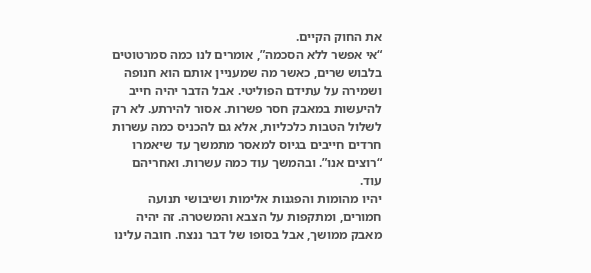את החוק הקיים.
“אי אפשר ללא הסכמה”, אומרים לנו כמה סמרטוטים בלבוש שרים, כאשר מה שמעניין אותם הוא חנופה ושמירה על עתידם הפוליטי. אבל הדבר יהיה חייב להיעשות במאבק חסר פשרות. אסור להירתע. לא רק לשלול הטבות כלכליות, אלא גם להכניס כמה עשרות חרדים חייבים בגיוס למאסר מתמשך עד שיאמרו “רוצים אנו”. ובהמשך עוד כמה עשרות. ואחריהם עוד.
יהיו מהומות והפגנות אלימות ושיבושי תנועה חמורים, ומתקפות על הצבא והמשטרה. זה יהיה מאבק ממושך, אבל בסופו של דבר ננצח. חובה עלינו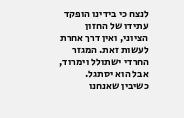לנצח כי בידינו הופקד עתידו של החזון הציוני, ואין דרך אחרת לעשות זאת. המגזר החרדי ישתולל וימרוד, אבל הוא יסתגל. כשיבין שאנחנו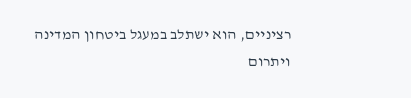רציניים, הוא ישתלב במעגל ביטחון המדינה ויתרום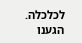לכלכלה. הגענו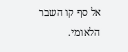אל סף קו השבר הלאומי.